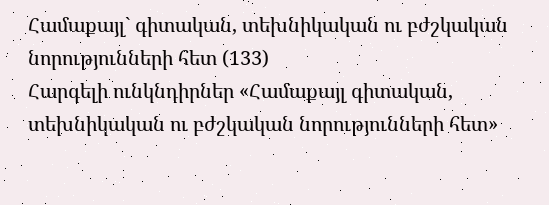Համաքայլ` գիտական, տեխնիկական ու բժշկական նորությունների հետ (133)
Հարգելի ունկնդիրներ «Համաքայլ գիտական, տեխնիկական ու բժշկական նորությունների հետ»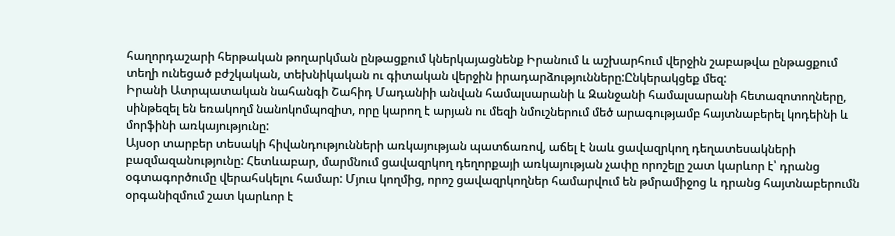հաղորդաշարի հերթական թողարկման ընթացքում կներկայացնենք Իրանում և աշխարհում վերջին շաբաթվա ընթացքում տեղի ունեցած բժշկական, տեխնիկական ու գիտական վերջին իրադարձությունները:Ընկերակցեք մեզ:
Իրանի Ատրպատական նահանգի Շահիդ Մադանիի անվան համալսարանի և Զանջանի համալսարանի հետազոտողները, սինթեզել են եռակողմ նանոկոմպոզիտ, որը կարող է արյան ու մեզի նմուշներում մեծ արագությամբ հայտնաբերել կոդեինի և մորֆինի առկայությունը:
Այսօր տարբեր տեսակի հիվանդությունների առկայության պատճառով, աճել է նաև ցավազրկող դեղատեսակների բազմազանությունը: Հետևաբար, մարմնում ցավազրկող դեղորքայի առկայության չափը որոշելը շատ կարևոր է՝ դրանց օգտագործումը վերահսկելու համար: Մյուս կողմից, որոշ ցավազրկողներ համարվում են թմրամիջոց և դրանց հայտնաբերումն օրգանիզմում շատ կարևոր է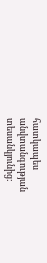հատկապես անվտանգության տեսանկյունից: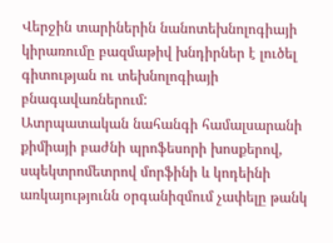Վերջին տարիներին նանոտեխնոլոգիայի կիրառումը բազմաթիվ խնդիրներ է լուծել գիտության ու տեխնոլոգիայի բնագավառներում:
Ատրպատական նահանգի համալսարանի քիմիայի բաժնի պրոֆեսորի խոսքերով, սպեկտրոմետրով մորֆինի և կոդեինի առկայությունն օրգանիզմում չափելը թանկ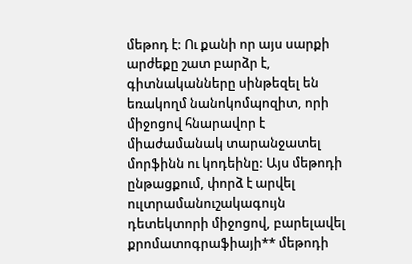մեթոդ է: Ու քանի որ այս սարքի արժեքը շատ բարձր է, գիտնականները սինթեզել են եռակողմ նանոկոմպոզիտ, որի միջոցով հնարավոր է միաժամանակ տարանջատել մորֆինն ու կոդեինը: Այս մեթոդի ընթացքում, փորձ է արվել ուլտրամանուշակագույն դետեկտորի միջոցով, բարելավել քրոմատոգրաֆիայի** մեթոդի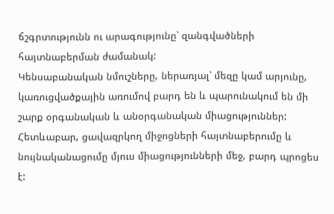ճշգրտությունն ու արագությունը՝ զանգվածների հայտնաբերման ժամանակ:
Կենսաբանական նմուշները, ներառյալ՝ մեզը կամ արյունը, կառուցվածքային առումով բարդ են և պարունակում են մի շարք օրգանական և անօրգանական միացություններ: Հետևաբար, ցավազրկող միջոցների հայտնաբերումը և նույնականացումը մյուս միացությունների մեջ, բարդ պրոցես է: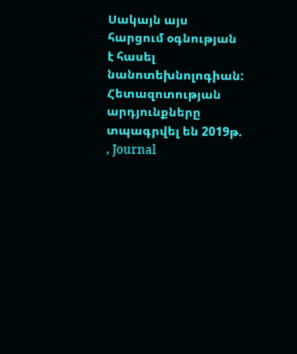Սակայն այս հարցում օգնության է հասել նանոտեխնոլոգիան:
Հետազոտության արդյունքները տպագրվել են 2019թ. , Journal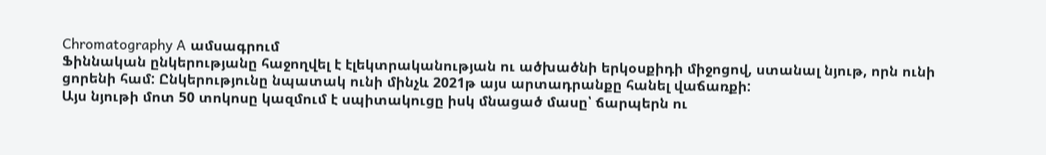Chromatography A ամսագրում
Ֆիննական ընկերությանը հաջողվել է էլեկտրականության ու ածխածնի երկօսքիդի միջոցով, ստանալ նյութ, որն ունի ցորենի համ: Ընկերությունը նպատակ ունի մինչև 2021թ այս արտադրանքը հանել վաճառքի:
Այս նյութի մոտ 50 տոկոսը կազմում է սպիտակուցը իսկ մնացած մասը՝ ճարպերն ու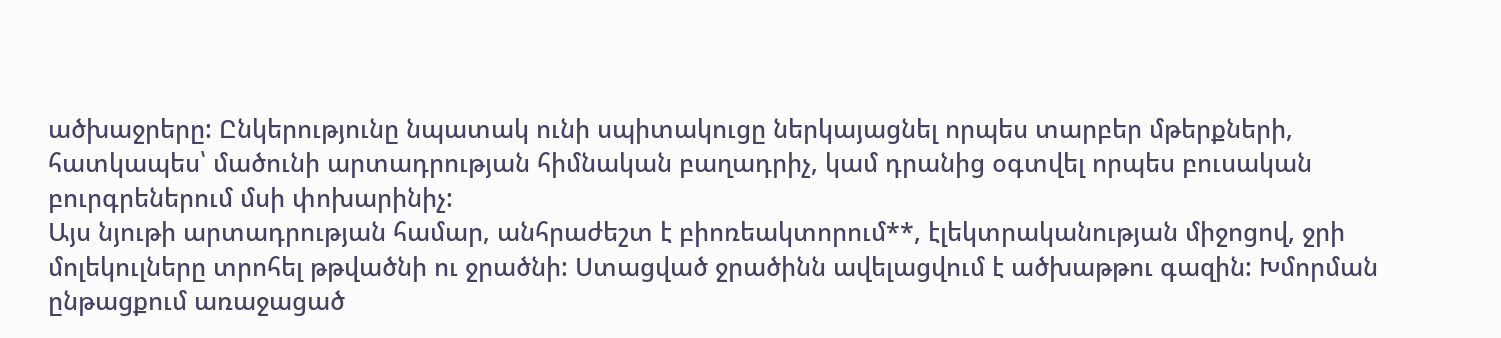ածխաջրերը: Ընկերությունը նպատակ ունի սպիտակուցը ներկայացնել որպես տարբեր մթերքների, հատկապես՝ մածունի արտադրության հիմնական բաղադրիչ, կամ դրանից օգտվել որպես բուսական բուրգրեներում մսի փոխարինիչ:
Այս նյութի արտադրության համար, անհրաժեշտ է բիոռեակտորում**, էլեկտրականության միջոցով, ջրի մոլեկուլները տրոհել թթվածնի ու ջրածնի: Ստացված ջրածինն ավելացվում է ածխաթթու գազին: Խմորման ընթացքում առաջացած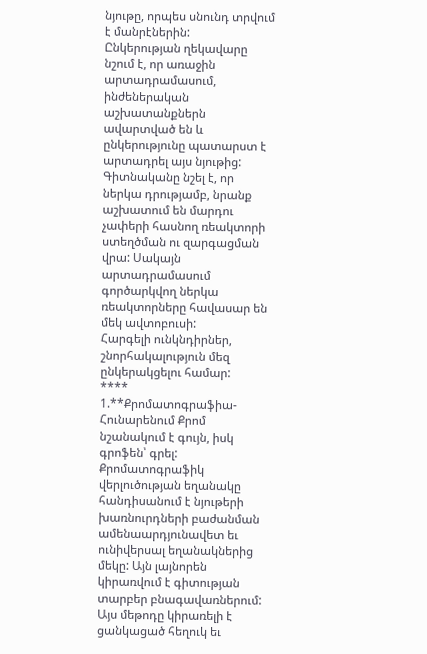նյութը, որպես սնունդ տրվում է մանրէներին:
Ընկերության ղեկավարը նշում է, որ առաջին արտադրամասում, ինժեներական աշխատանքներն ավարտված են և ընկերությունը պատարստ է արտադրել այս նյութից: Գիտնականը նշել է, որ ներկա դրությամբ, նրանք աշխատում են մարդու չափերի հասնող ռեակտորի ստեղծման ու զարգացման վրա: Սակայն արտադրամասում գործարկվող ներկա ռեակտորները հավասար են մեկ ավտոբուսի:
Հարգելի ունկնդիրներ, շնորհակալություն մեզ ընկերակցելու համար:
****
1.**Քրոմատոգրաֆիա- Հունարենում Քրոմ նշանակում է գույն, իսկ գրոֆեն՝ գրել: Քրոմատոգրաֆիկ վերլուծության եղանակը հանդիսանում է նյութերի խառնուրդների բաժանման ամենաարդյունավետ եւ ունիվերսալ եղանակներից մեկը: Այն լայնորեն կիրառվում է գիտության տարբեր բնագավառներում: Այս մեթոդը կիրառելի է ցանկացած հեղուկ եւ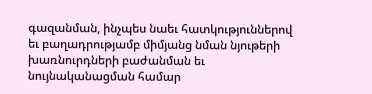գազանման, ինչպես նաեւ հատկություններով եւ բաղադրությամբ միմյանց նման նյութերի խառնուրդների բաժանման եւ նույնականացման համար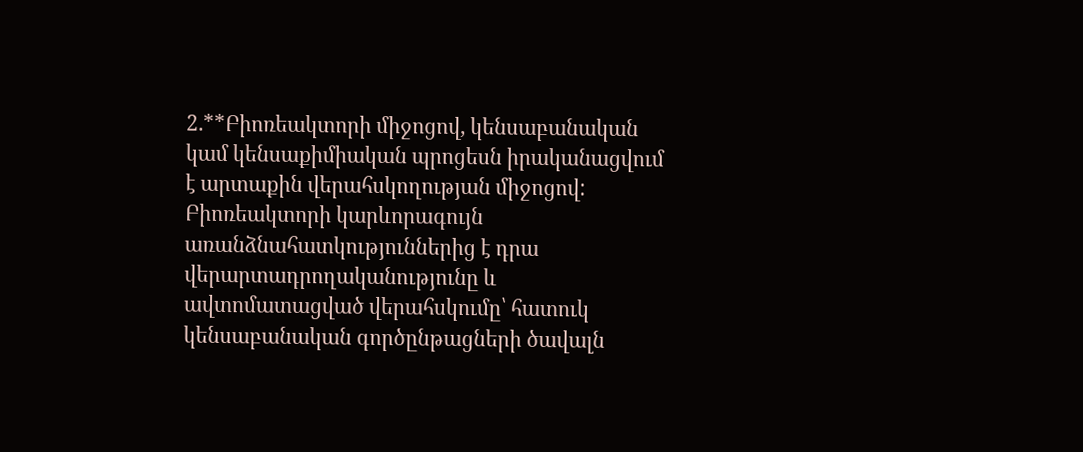2.**Բիոռեակտորի միջոցով, կենսաբանական կամ կենսաքիմիական պրոցեսն իրականացվում է արտաքին վերահսկողության միջոցով: Բիոռեակտորի կարևորագույն առանձնահատկություններից է դրա վերարտադրողականությունը և ավտոմատացված վերահսկումը՝ հատուկ կենսաբանական գործընթացների ծավալն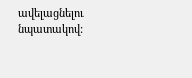ավելացնելու նպատակով: